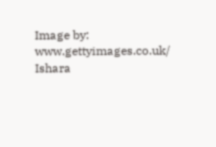Image by: www.gettyimages.co.uk/ Ishara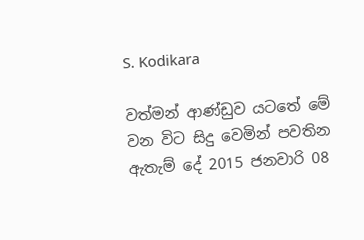S. Kodikara

වත්මන් ආණ්ඩුව යටතේ මේ වන විට සිදු වෙමින් පවතින ඇතැම් දේ 2015 ජනවාරි 08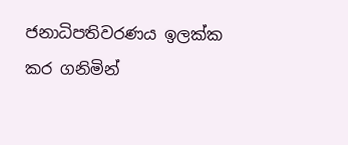ජනාධිපතිවරණය ඉලක්ක කර ගනිමින්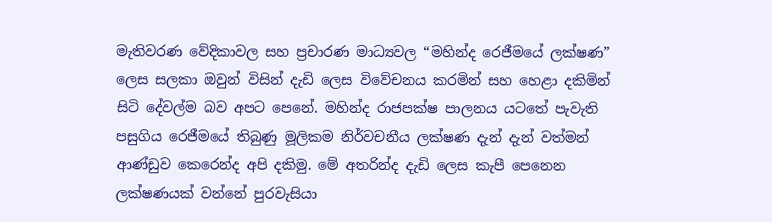මැතිවරණ වේදිකාවල සහ ප්‍රචාරණ මාධ්‍යවල “මහින්ද රෙජීමයේ ලක්ෂණ” ලෙස සලකා ඔවුන් විසින් දැඩි ලෙස විවේචනය කරමින් සහ හෙළා දකිමින් සිටි දේවල්ම බව අපට පෙනේ. මහින්ද රාජපක්ෂ පාලනය යටතේ පැවැති පසුගිය රෙජීමයේ තිබුණු මූලිකම නිර්වචනීය ලක්ෂණ දැන් දැන් වත්මන් ආණ්ඩුව කෙරෙන්ද අපි දකිමු. මේ අතරින්ද දැඩි ලෙස කැපී පෙනෙන ලක්ෂණයක් වන්නේ පුරවැසියා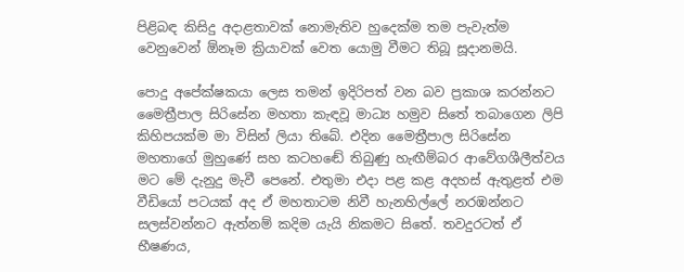පිළිබඳ කිසිදු අදාළතාවක් නොමැතිව හුදෙක්ම තම පැවැත්ම වෙනුවෙන් ඕනෑම ක්‍රියාවක් වෙත යොමු වීමට තිබූ සූදානමයි.

පොදු අපේක්ෂකයා ලෙස තමන් ඉදිරිපත් වන බව ප්‍රකාශ කරන්නට මෛත්‍රීපාල සිරිසේන මහතා කැඳවූ මාධ්‍ය හමුව සිතේ තබාගෙන ලිපි කිහිපයක්ම මා විසින් ලියා තිබේ. එදින මෛත්‍රීපාල සිරිසේන මහතාගේ මුහුණේ සහ කටහඬේ තිබුණු හැඟීම්බර ආවේගශීලීත්වය මට මේ දැනුදු මැවී පෙනේ. එතුමා එදා පළ කළ අදහස් ඇතුළත් එම වීඩියෝ පටයක් අද ඒ මහතාටම නිවී හැනහිල්ලේ නරඹන්නට සලස්වන්නට ඇත්නම් කදිම යැයි නිකමට සිතේ. තවදුරටත් ඒ භීෂණය,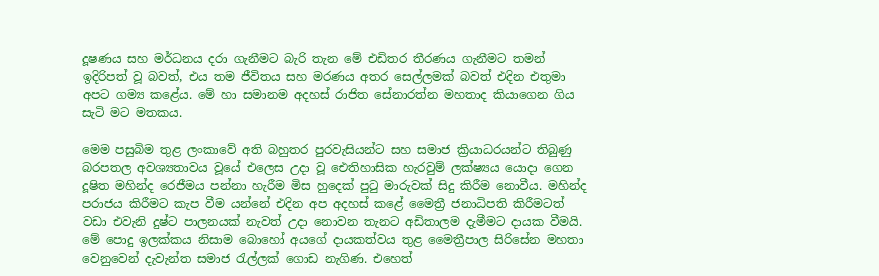දූෂණය සහ මර්ධනය දරා ගැනීමට බැරි තැන මේ එඩිතර තීරණය ගැනීමට තමන් ඉදිරිපත් වූ බවත්, එය තම ජීවිතය සහ මරණය අතර සෙල්ලමක් බවත් එදින එතුමා අපට ගම්‍ය කළේය. මේ හා සමානම අදහස් රාජිත සේනාරත්න මහතාද කියාගෙන ගිය සැටි මට මතකය.

මෙම පසුබිම තුළ ලංකාවේ අති බහුතර පුරවැසියන්ට සහ සමාජ ක්‍රියාධරයන්ට තිබුණු බරපතල අවශ්‍යතාවය වූයේ එලෙස උදා වූ ඓතිහාසික හැරවුම් ලක්ෂ්‍යය යොදා ගෙන දූෂිත මහින්ද රෙජීමය පන්නා හැරීම මිස හුදෙක් පුටු මාරුවක් සිදු කිරීම නොවීය. මහින්ද පරාජය කිරීමට කැප වීම යන්නේ එදින අප අදහස් කළේ මෛත්‍රී ජනාධිපති කිරීමටත් වඩා එවැනි දුෂ්ට පාලනයක් නැවත් උදා නොවන තැනට අඩිතාලම දැමීමට දායක වීමයි. මේ පොදු ඉලක්කය නිසාම බොහෝ අයගේ දායකත්වය තුළ මෛත්‍රීපාල සිරිසේන මහතා වෙනුවෙන් දැවැන්ත සමාජ රැල්ලක් ගොඩ නැගිණ. එහෙත්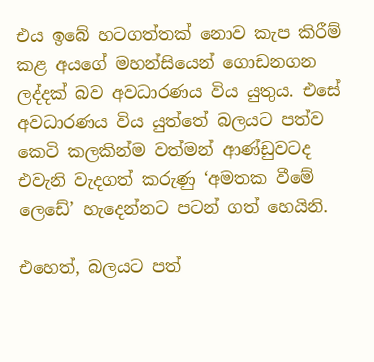එය ඉබේ හටගත්තක් නොව කැප කිරීම් කළ අයගේ මහන්සියෙන් ගොඩනගන ලද්දක් බව අවධාරණය විය යුතුය. එසේ අවධාරණය විය යුත්තේ බලයට පත්ව කෙටි කලකින්ම වත්මන් ආණ්ඩුවටද එවැනි වැදගත් කරුණු ‘අමතක වීමේ ලෙඩේ’ හැදෙන්නට පටන් ගත් හෙයිනි.

එහෙත්, බලයට පත්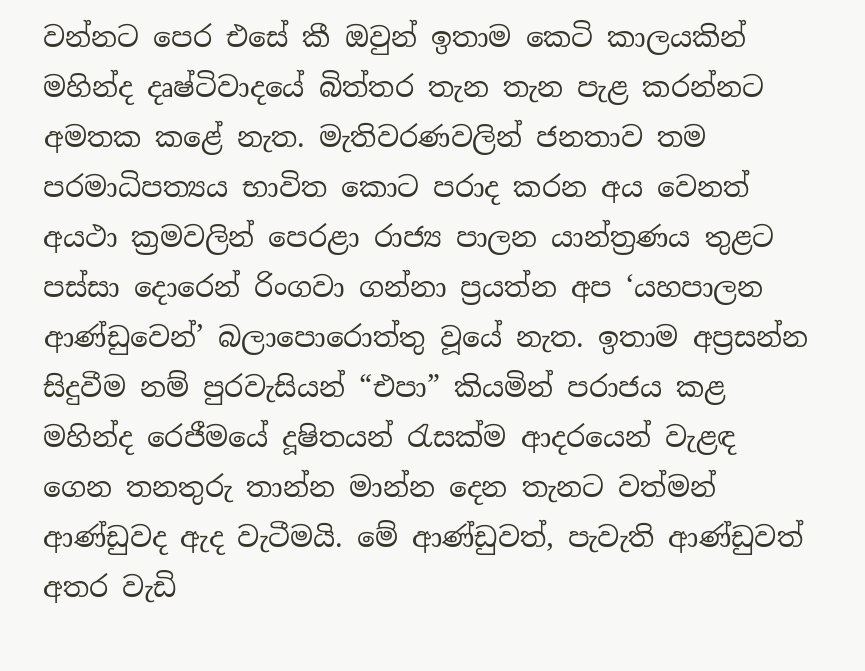වන්නට පෙර එසේ කී ඔවුන් ඉතාම කෙටි කාලයකින් මහින්ද දෘෂ්ටිවාදයේ බිත්තර තැන තැන පැළ කරන්නට අමතක කළේ නැත. මැතිවරණවලින් ජනතාව තම පරමාධිපත්‍යය භාවිත කොට පරාද කරන අය වෙනත් අයථා ක්‍රමවලින් පෙරළා රාජ්‍ය පාලන යාන්ත්‍රණය තුළට පස්සා දොරෙන් රිංගවා ගන්නා ප්‍රයත්න අප ‘යහපාලන ආණ්ඩුවෙන්’ බලාපොරොත්තු වූයේ නැත. ඉතාම අප්‍රසන්න සිදුවීම නම් පුරවැසියන් “එපා” කියමින් පරාජය කළ මහින්ද රෙජීමයේ දූෂිතයන් රැසක්ම ආදරයෙන් වැළඳ ගෙන තනතුරු තාන්න මාන්න දෙන තැනට වත්මන් ආණ්ඩුවද ඇද වැටීමයි. මේ ආණ්ඩුවත්, පැවැති ආණ්ඩුවත් අතර වැඩි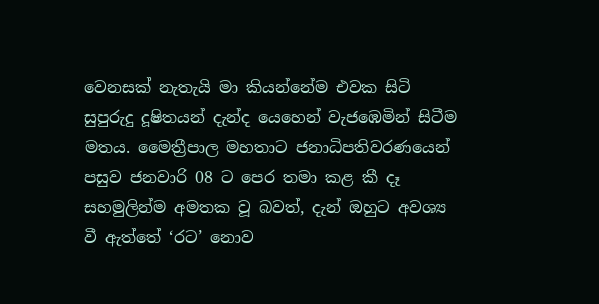වෙනසක් නැතැයි මා කියන්නේම එවක සිටි සුපුරුදු දූෂිතයන් දැන්ද යෙහෙන් වැජඹෙමින් සිටීම මතය. මෛත්‍රීපාල මහතාට ජනාධිපතිවරණයෙන් පසුව ජනවාරි 08 ට පෙර තමා කළ කී දෑ සහමුලින්ම අමතක වූ බවත්, දැන් ඔහුට අවශ්‍ය වී ඇත්තේ ‘රට’ නොව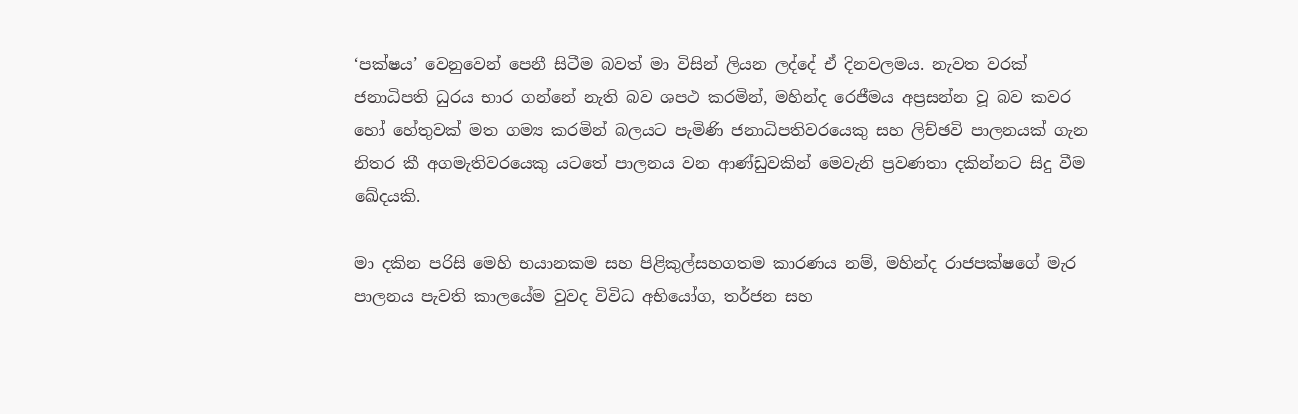‘පක්ෂය’ වෙනුවෙන් පෙනී සිටීම බවත් මා විසින් ලියන ලද්දේ ඒ දිනවලමය. නැවත වරක් ජනාධිපති ධුරය භාර ගන්නේ නැති බව ශපථ කරමින්, මහින්ද රෙජීමය අප්‍රසන්න වූ බව කවර හෝ හේතුවක් මත ගම්‍ය කරමින් බලයට පැමිණි ජනාධිපතිවරයෙකු සහ ලිච්ඡවි පාලනයක් ගැන නිතර කී අගමැතිවරයෙකු යටතේ පාලනය වන ආණ්ඩුවකින් මෙවැනි ප්‍රවණතා දකින්නට සිදු වීම ඛේදයකි.

මා දකින පරිසි මෙහි භයානකම සහ පිළිකුල්සහගතම කාරණය නම්, මහින්ද රාජපක්ෂගේ මැර පාලනය පැවති කාලයේම වුවද විවිධ අභියෝග, තර්ජන සහ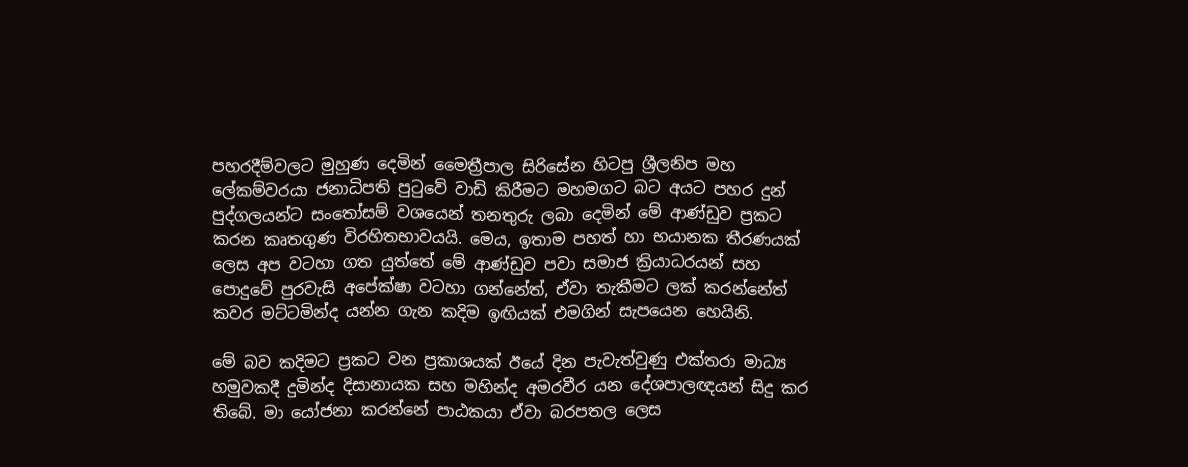පහරදීම්වලට මුහුණ දෙමින් මෛත්‍රීපාල සිරිසේන හිටපු ශ්‍රීලනිප මහ ලේකම්වරයා ජනාධිපති පුටුවේ වාඩි කිරීමට මහමගට බට අයට පහර දුන් පුද්ගලයන්ට සංතෝසම් වශයෙන් තනතුරු ලබා දෙමින් මේ ආණ්ඩුව ප්‍රකට කරන කෘතගුණ විරහිතභාවයයි. මෙය, ඉතාම පහත් හා භයානක තීරණයක් ලෙස අප වටහා ගත යුත්තේ මේ ආණ්ඩුව පවා සමාජ ක්‍රියාධරයන් සහ පොදුවේ පුරවැසි අපේක්ෂා වටහා ගන්නේත්, ඒවා තැකීමට ලක් කරන්නේත් කවර මට්ටමින්ද යන්න ගැන කදිම ඉඟියක් එමගින් සැපයෙන හෙයිනි.

මේ බව කදිමට ප්‍රකට වන ප්‍රකාශයක් ඊයේ දින පැවැත්වුණු එක්තරා මාධ්‍ය හමුවකදී දුමින්ද දිසානායක සහ මහින්ද අමරවීර යන දේශපාලඥයන් සිදු කර තිබේ. මා යෝජනා කරන්නේ පාඨකයා ඒවා බරපතල ලෙස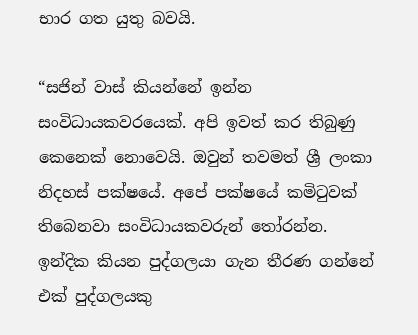භාර ගත යුතු බවයි.

“සජින් වාස් කියන්නේ ඉන්න සංවිධායකවරයෙක්. අපි ඉවත් කර තිබුණු කෙනෙක් නොවෙයි. ඔවුන් තවමත් ශ්‍රී ලංකා නිදහස් පක්ෂයේ. අපේ පක්ෂයේ කමිටුවක් තිබෙනවා සංවිධායකවරුන් තෝරන්න. ඉන්දික කියන පුද්ගලයා ගැන තීරණ ගන්නේ එක් පුද්ගලයකු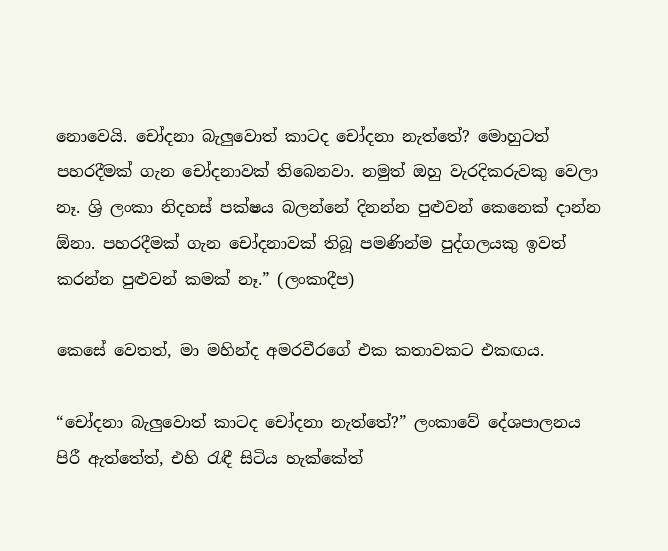නොවෙයි. චෝදනා බැලුවොත් කාටද චෝදනා නැත්තේ? මොහුටත් පහරදීමක් ගැන චෝදනාවක් තිබෙනවා. නමුත් ඔහු වැරදිකරුවකු වෙලා නෑ. ශ්‍රි ලංකා නිදහස් පක්ෂය බලන්නේ දිනන්න පුළුවන් කෙනෙක් දාන්න ඕනා. පහරදීමක් ගැන චෝදනාවක් තිබූ පමණින්ම පුද්ගලයකු ඉවත් කරන්න පුළුවන් කමක් නෑ.” (ලංකාදීප)

කෙසේ වෙතත්, මා මහින්ද අමරවීරගේ එක කතාවකට එකඟය.

“චෝදනා බැලුවොත් කාටද චෝදනා නැත්තේ?” ලංකාවේ දේශපාලනය පිරී ඇත්තේත්, එහි රැඳී සිටිය හැක්කේත්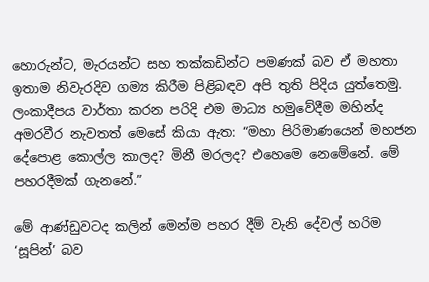හොරුන්ට, මැරයන්ට සහ තක්කඩින්ට පමණක් බව ඒ මහතා ඉතාම නිවැරදිව ගම්‍ය කිරීම පිළිබඳව අපි තුති පිදිය යුත්තෙමු. ලංකාදීපය වාර්තා කරන පරිදි එම මාධ්‍ය හමුවේදීම මහින්ද අමරවීර නැවතත් මෙසේ කියා ඇත: “මහා පිරිමාණයෙන් මහජන දේපොළ කොල්ල කාලද? මිනී මරලද? එහෙමෙ නෙමේනේ. මේ පහරදීමක් ගැනනේ.”

මේ ආණ්ඩුවටද කලින් මෙන්ම පහර දීම් වැනි දේවල් හරිම ‘සූපින්’ බව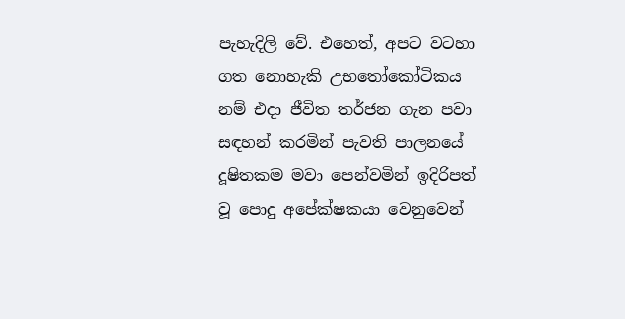පැහැදිලි වේ. එහෙත්, අපට වටහා ගත නොහැකි උභතෝකෝටිකය නම් එදා ජීවිත තර්ජන ගැන පවා සඳහන් කරමින් පැවති පාලනයේ දූෂිතකම මවා පෙන්වමින් ඉදිරිපත් වූ පොදු අපේක්ෂකයා වෙනුවෙන්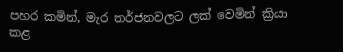පහර කමින්, මැර තර්ජනවලට ලක් වෙමින් ක්‍රියා කළ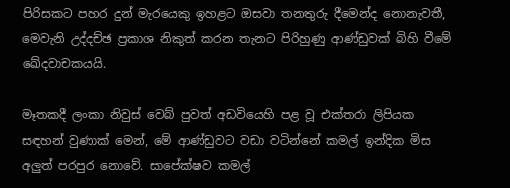පිරිසකට පහර දුන් මැරයෙකු ඉහළට ඔසවා තනතුරු දීමෙන්ද නොනැවතී, මෙවැනි උද්දච්ඡ ප්‍රකාශ නිකුත් කරන තැනට පිරිහුණු ආණ්ඩුවක් බිහි වීමේ ඛේදවාචකයයි.

මෑතකදී ලංකා නිවුස් වෙබ් පුවත් අඩවියෙහි පළ වූ එක්තරා ලිපියක සඳහන් වුණාක් මෙන්, මේ ආණ්ඩුවට වඩා වටින්නේ කමල් ඉන්දික මිස අලුත් පරපුර නොවේ. සාපේක්ෂව කමල්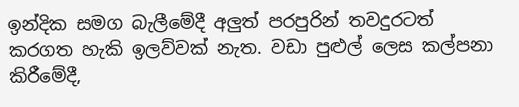ඉන්දික සමග බැලීමේදී අලුත් පරපුරින් තවදුරටත් කරගත හැකි ඉලව්වක් නැත. වඩා පුළුල් ලෙස කල්පනා කිරීමේදී,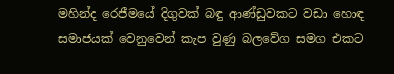මහින්ද රෙජීමයේ දිගුවක් බඳු ආණ්ඩුවකට වඩා හොඳ සමාජයක් වෙනුවෙන් කැප වුණු බලවේග සමග එකට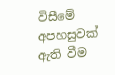විසීමේ අපහසුවක් ඇති වීම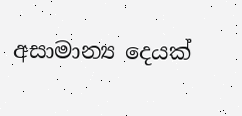අසාමාන්‍ය දෙයක්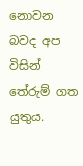නොවන බවද අප විසින් තේරුම් ගත යුතුය.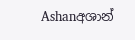Ashanඅශාන්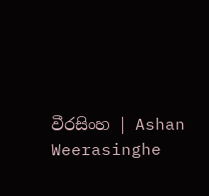වීරසිංහ | Ashan Weerasinghe